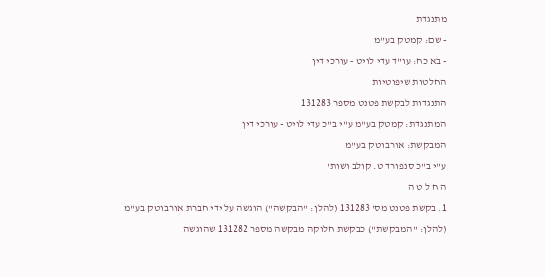מתנגדת
- שם: קמטק בע"מ
- בא כח: עו"ד עדי לויט - עורכי דין
החלטות שיפוטיות
התנגדות לבקשת פטנט מספר 131283
המתנגדת: קמטק בע"מ ע"י ב"כ עדי לויט - עורכי דין
המבקשת: אורבוטק בע"מ
ע"י ב"כ סנפורד ט. קולב ושות'
ה ח ל ט ה
1. בקשת פטנט מס' 131283 (להלן: "הבקשה") הוגשה על ידי חברת אורבוטק בע"מ (להלן: "המבקשת") כבקשת חלוקה מבקשה מספר 131282 שהוגשה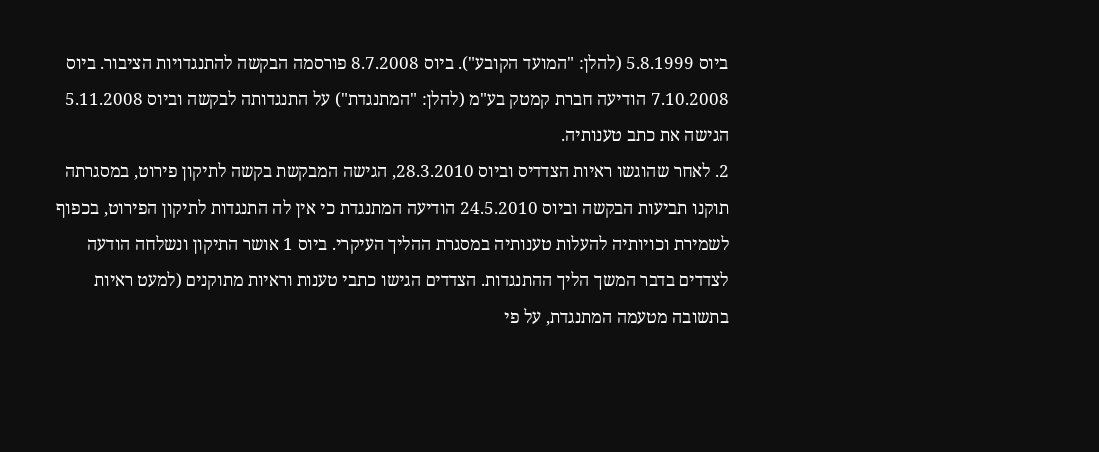ביוס 5.8.1999 (להלן: "המועד הקובע"). ביוס 8.7.2008 פורסמה הבקשה להתנגדויות הציבור. ביוס 7.10.2008 הודיעה חברת קמטק בע"מ (להלן: "המתנגדת") על התנגדותה לבקשה וביוס 5.11.2008 הגישה את כתב טענותיה.
2. לאחר שהוגשו ראיות הצדדיס וביוס 28.3.2010, הגישה המבקשת בקשה לתיקון פירוט, במסגרתה תוקנו תביעות הבקשה וביוס 24.5.2010 הודיעה המתנגדת כי אין לה התנגדות לתיקון הפירוט, בכפוף לשמירת וכויותיה להעלות טענותיה במסגרת ההליך העיקרי. ביוס 1 אושר התיקון ונשלחה הודעה לצדדים בדבר המשך הליך ההתנגדות. הצדדים הגישו כתבי טענות וראיות מתוקנים (למעט ראיות בתשובה מטעמה המתנגדת, על פי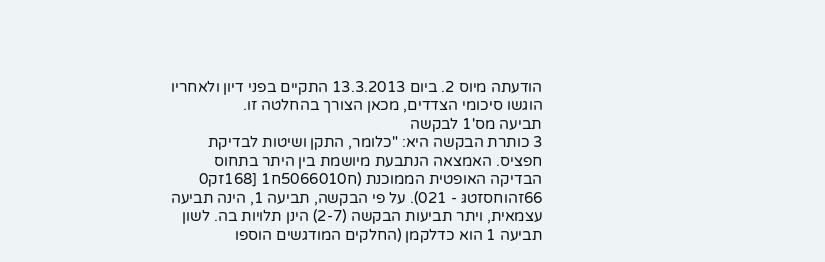הודעתה מיוס 2. ביום 13.3.2013 התקיים בפני דיון ולאחריו הוגשו סיכומי הצדדים, מכאן הצורך בהחלטה זו.
תביעה מס'1 לבקשה
3 כותרת הבקשה היא: "כלומר, התקן ושיטות לבדיקת חפציס. האמצאה הנתבעת מיושמת בין היתר בתחוס הבדיקה האופטית הממוכנת (ח5066010ח1 [168זק0 66זהוחסזטגּ - 021). על פי הבקשה, תביעה 1, הינה תביעה עצמאית, ויתר תביעות הבקשה (2-7) הינן תלויות בה. לשון תביעה 1 הוא כדלקמן (החלקים המודגשים הוספו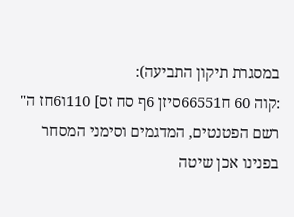במסגרת תיקון התביעה):
:קוה 60 ח66551סיזן 6ף סח זס] 110ו6חז ה"
רשם הפטנטים, המדגמים וסימני המסחר
בפנינו אכן שיטה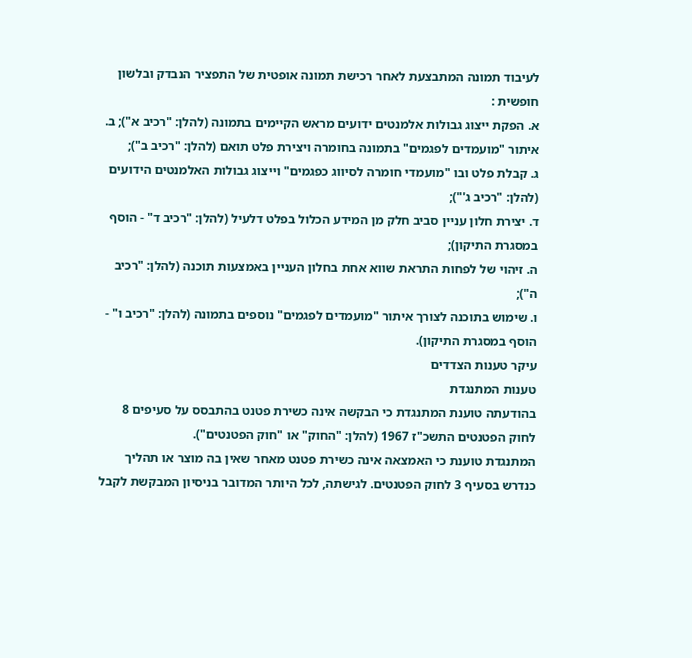לעיבוד תמונה המתבצעת לאחר רכישת תמונה אופטית של התפציר הנבדק ובלשון חופשית :
א. הפקת ייצוג גבולות אלמנטים ידועים מראש הקיימים בתמונה (להלן: "רכיב א"); ב. איתור "מועמדים לפגמים" בתמונה בחומרה ויצירת פלט תואם (להלן: "רכיב ב");
ג. קבלת פלט ובו "מועמדי חומרה לסיווג כפגמים" וייצוג גבולות האלמנטים הידועים (להלן: "רכיב ג'");
ד. יצירת חלון עניין סביב חלק מן המידע הכלול בפלט דלעיל (להלן: "רכיב ד" - הוסף במסגרת התיקון);
ה. זיהוי של לפחות התראת שווא אחת בחלון העניין באמצעות תוכנה (להלן: "רכיב ה");
ו. שימוש בתוכנה לצורך איתור "מועמדים לפגמים" נוספים בתמונה (להלן: "רכיב ו" - הוסף במסגרת התיקון).
עיקר טענות הצדדים
טענות המתנגדת
בהודעתה טוענת המתנגדת כי הבקשה אינה כשירת פטנט בהתבסס על סעיפים 8 לחוק הפטנטים התשכ"ז 1967 (להלן: "החוק" או "חוק הפטנטים").
המתנגדת טוענת כי האמצאה אינה כשירת פטנט מאחר שאין בה מוצר או תהליך כנדרש בסעיף 3 לחוק הפטנטים. לגישתה, לכל היותר המדובר בניסיון המבקשת לקבל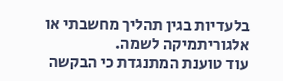בלעדיות בגין תהליך מחשבתי או אלגוריתמיקה לשמה.
עוד טוענת המתנגדת כי הבקשה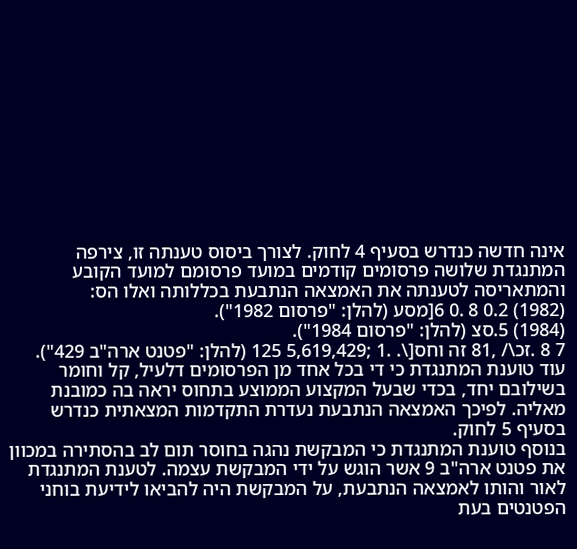אינה חדשה כנדרש בסעיף 4 לחוק. לצורך ביסוס טענתה זו, צירפה המתנגדת שלושה פרסומים קודמים במועד פרסומם למועד הקובע והמתאריסה לטענתה את האמצאה הנתבעת בכללותה ואלו הס:
(1982) 0.2 8 .0 6[מסע (להלן: "פרסום 1982").
(1984) 5.סצ (להלן: "פרסום 1984").
7 8 .זכ\/ ,81 זה וחס[\. .1 ;5,619,429 125 (להלן: "פטנט ארה"ב 429").
עוד טוענת המתנגדת כי די בכל אחד מן הפרסומים דלעיל, קל וחומר בשילובם יחד, בכדי שבעל המקצוע הממוצע בתחוס יראה בה כמובנת מאליה. לפיכך האמצאה הנתבעת נעדרת התקדמות המצאתית כנדרש בסעיף 5 לחוק.
בנוסף טוענת המתנגדת כי המבקשת נהגה בחוסר תום לב בהסתירה במכוון את פטנט ארה"ב 9 אשר הוגש על ידי המבקשת עצמה. לטענת המתנגדת לאור והותו לאמצאה הנתבעת, על המבקשת היה להביאו לידיעת בוחני הפטנטים בעת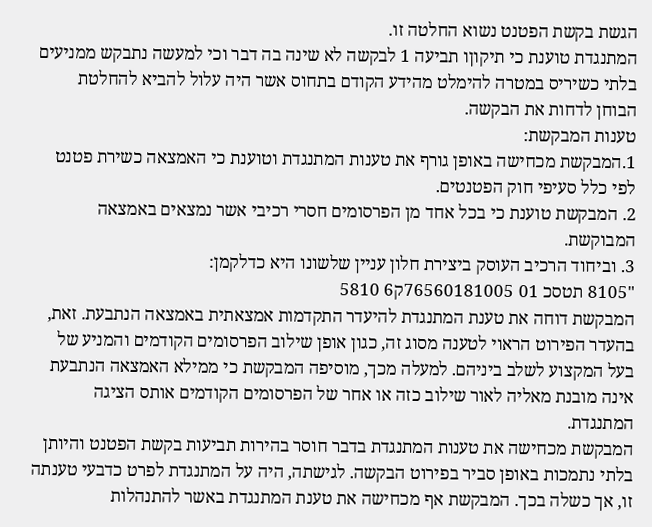הגשת בקשת הפטנט נשוא החלטה זו.
המתנגדת טוענת כי תיקוןו תביעה 1 לבקשה לא שינה בה דבר וכי למעשה נתבקש ממניעים בלתי כשיריס במטרה להימלט מהידע הקודם בתחוס אשר היה עלול להביא להחלטת הבוחן לדחות את הבקשה.
טענות המבקשת:
1.המבקשת מכחישה באופן גורף את טענות המתנגדת וטוענת כי האמצאה כשירת פטנט לפי כלל סעיפי חוק הפטנטים.
2. המבקשת טוענת כי בכל אחד מן הפרסומים חסרי רכיבי אשר נמצאים באמצאה המבוקשת.
3. וביחוד הרכיב העוסק ביצירת חלון עניין שלשונו היא כדלקמן:
"8105 תטסכ 01 76560181005ק6 5810
המבקשת דוחה את טענת המתנגדת להיעדר התקדמות אמצאתית באמצאה הנתבעת. זאת, בהעדר הפירוט הראוי לטענה מסוג זה, כגון אופן שילוב הפרסומים הקודמים והמניע של בעל המקצוע לשלב ביניהם. למעלה מכך, מוסיפה המבקשת כי ממילא האמצאה הנתבעת אינה מובנת מאליה לאור שילוב כזה או אחר של הפרסומים הקודמים אותס הציגה המתנגדת.
המבקשת מכחישה את טענות המתנגדת בדבר חוסר בהירות תביעות בקשת הפטנט והיותן בלתי נתמכות באופן סביר בפירוט הבקשה. לגישתה, היה על המתנגדת לפרט כדבעי טענתה זו, אך כשלה בכך. המבקשת אף מכחישה את טענת המתנגדת באשר להתנהלות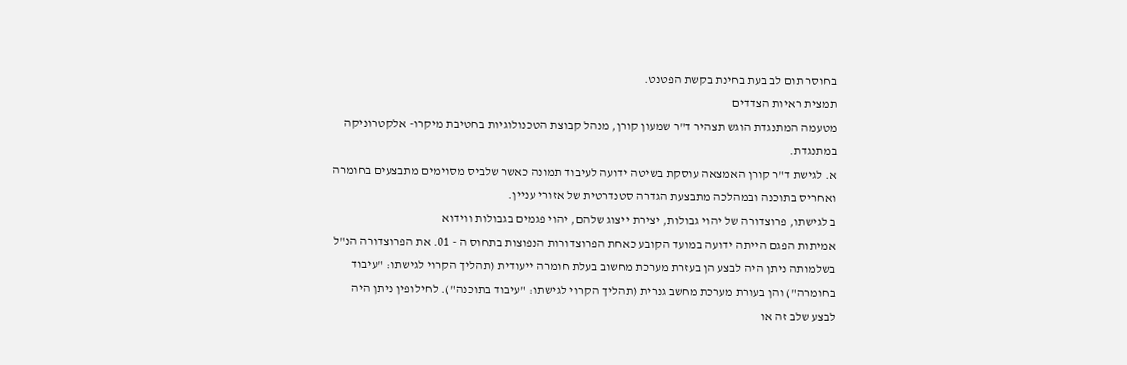בחוסר תום לב בעת בחינת בקשת הפטנט.
תמצית ראיות הצדדים
מטעמה המתנגדת הוגש תצהיר ד"ר שמעון קורן, מנהל קבוצת הטכנולוגיות בחטיבת מיקרו- אלקטרוניקה במתנגדת.
א. לגישת ד"ר קורן האמצאה עוסקת בשיטה ידועה לעיבוד תמונה כאשר שלביס מסוימים מתבצעים בחומרה ואחריס בתוכנה ובמהלכה מתבצעת הגדרה סטנדרטית של אזורי עניין.
ב לגישתו, פרוצדורה של יהוי גבולות, יצירת ייצוג שלהם, יהוי פגמים בגבולות ווידוא
אמיתות הפגם הייתה ידועה במועד הקובע כאחת הפרוצדורות הנפוצות בתחוס ה - 01. את הפרוצדורה הנ"ל בשלמותה ניתן היה לבצע הן בעזרת מערכת מחשוב בעלת חומרה ייעודית (תהליך הקרוי לגישתו: "עיבוד בחומרה") והן בעורת מערכת מחשב גנרית (תהליך הקרוי לגישתו: "עיבוד בתוכנה"). לחילופין ניתן היה לבצע שלב זה או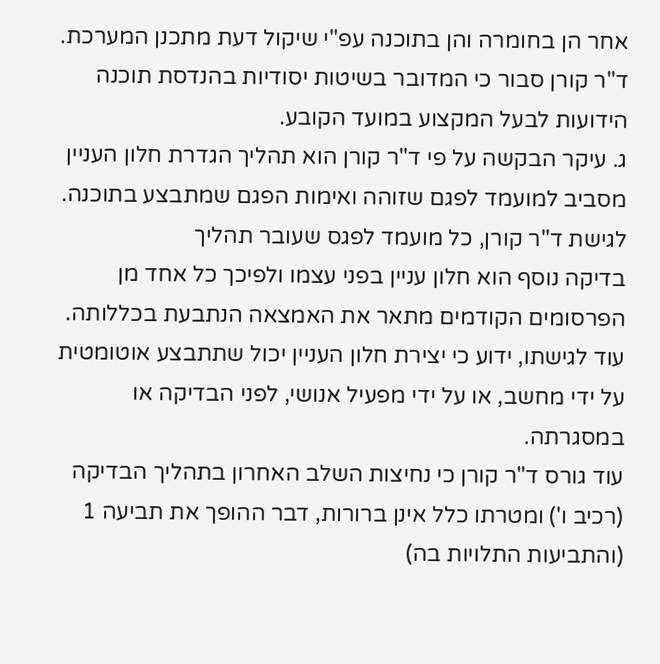אחר הן בחומרה והן בתוכנה עפ"י שיקול דעת מתכנן המערכת. ד"ר קורן סבור כי המדובר בשיטות יסודיות בהנדסת תוכנה הידועות לבעל המקצוע במועד הקובע.
ג. עיקר הבקשה על פי ד"ר קורן הוא תהליך הגדרת חלון העניין מסביב למועמד לפגם שזוהה ואימות הפגם שמתבצע בתוכנה. לגישת ד"ר קורן, כל מועמד לפגס שעובר תהליך
בדיקה נוסף הוא חלון עניין בפני עצמו ולפיכך כל אחד מן הפרסומים הקודמים מתאר את האמצאה הנתבעת בכללותה. עוד לגישתו, ידוע כי יצירת חלון העניין יכול שתתבצע אוטומטית על ידי מחשב, או על ידי מפעיל אנושי, לפני הבדיקה או במסגרתה.
עוד גורס ד"ר קורן כי נחיצות השלב האחרון בתהליך הבדיקה (רכיב ו') ומטרתו כלל אינן ברורות, דבר ההופך את תביעה 1 (והתביעות התלויות בה)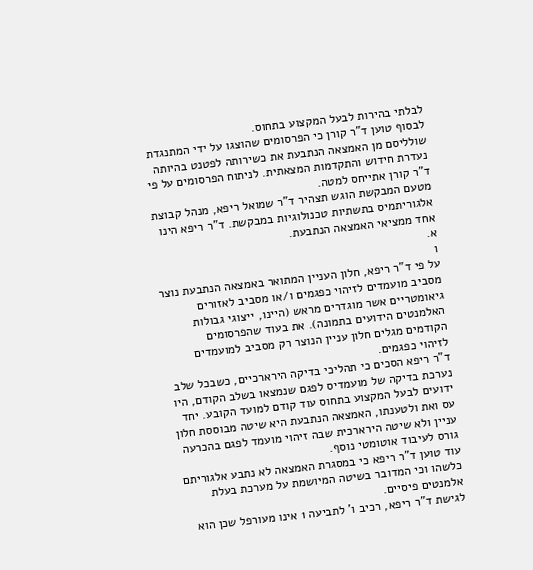לבלתי בהירות לבעל המקצוע בתחוס.
לבסוף טוען ד"ר קורן כי הפרסומים שהוצגו על ידי המתנגדת שולליסם מן האמצאה הנתבעת את כשירותה לפטנט בהיותה נעדרת חידוש והתקדמות המצאתית. לניתוח הפרסומים על פי ד"ר קורן אתייחס למטה.
מטעם המבקשת הוגש תצהיר ד"ר שמואל ריפא, מנהל קבוצת אלגוריתמיס בתשתיות טכנולוגיות במבקשת. ד"ר ריפא הינו אחד ממציאי האמצאה הנתבעת.
א.
ו
על פי ד"ר ריפא, חלון העניין המתואר באמצאה הנתבעת נוצר מסביב מועמדים לזיהוי כפגמים ו/או מסביב לאזורים גיאומטריים אשר מוגדרים מראש (היינו, ייצוגי גבולות האלמנטים הידועים בתמונה). את בעוד שהפרסומים הקודמים מגלים חלון עניין הנוצר רק מסביב למועמדים לזיהוי כפגמים.
ד"ר ריפא הסכים כי תהליכי בדיקה הירארכיים, כשבכל שלב נערכת בדיקה של מועמדיס לפגם שנמצאו בשלב הקודם, היו ידועים לבעל המקצוע בתחוס עוד קודם למועד הקובע. יחד עס ואת ולטענתו, האמצאה הנתבעת היא שיטה מבוססת חלון עניין ולא שיטה הירארכית שבה זיהוי מועמד לפגם בהכרעה גורס לעיבוד אוטומטי נוסף.
עוד טוען ד"ר ריפא כי במסגרת האמצאה לא נתבע אלגוריתם כלשהו וכי המדובר בשיטה המיושמת על מערכת בעלת אלמנטים פיסיים.
לגישת ד"ר ריפא, רכיב ו' לתביעה 1 אינו מעורפל שכן הוא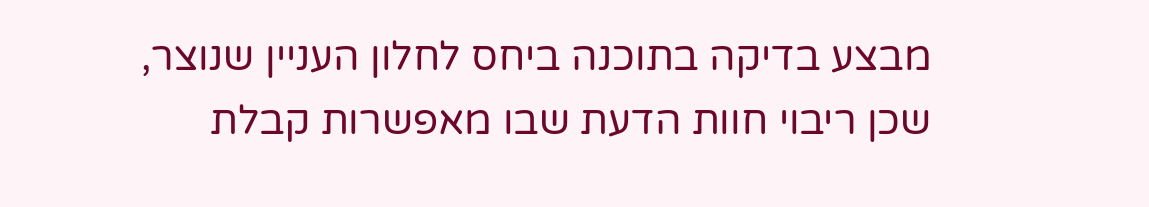מבצע בדיקה בתוכנה ביחס לחלון העניין שנוצר, שכן ריבוי חוות הדעת שבו מאפשרות קבלת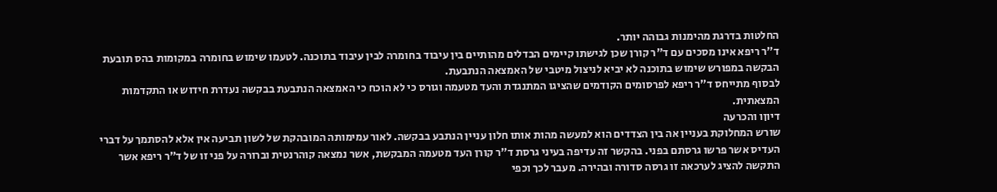החלטות בדרגת מהימנות גבוהה יותר.
ד"ר ריפא אינו מסכים עם ד"ר קורן שכן לגישתו קיימים הבדלים מהותיים בין עיבוד בחומרה לבין עיבוד בתוכנה. לטעמו שימוש בחומרה במקומות בהס תובעת הבקשה במפורש שימוש בתוכנה לא יביא לניצול מיטבי של האמצאה הנתבעת.
לבסוף מתייחס ד"ר ריפא לפרסומים הקודמים שהציגו המתנגדת והעד מטעמה וגורס כי לא הוכח כי האמצאה הנתבעת בבקשה נעדרת חידוש או התקדמות המצאתית.
דיוןו והכרעה
שורש המחלוקת בעניין אה בין הצדדים הוא למעשה מהות אותו חלון עניין הנתבע בבקשה. לאור עמימותה המובהקת של לשון תביעה אין אלא להסתמך על דברי העדיס אשר פרשו גרסתם בפני. בהקשר זה עדיפה בעיני גרסת ד"ר קורן העד מטעמה המבקשת, אשר נמצאה קוהרנטית וברורה על פני זו של ד"ר ריפא אשר התקשה להציג לערכאה זו גרסה סדורה ובהירה. מעבר לכך וכפי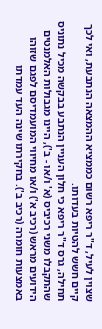שצוין לעיל, ד"ר ריפא רשום כממציא ההמצאה הנתבעת, ואי לכך קיים חשש להטיות בעדותו.
תחילה, גרס ד"ר ריפא כי חלון העניין הנתבע בבקשה מכיל נתוניס שהתקבלו משני רכיביס (א' ו/או - ב'), היינו מגבולות האלמנטים הידועים מראש (רכיב א') ו/או מחיווי המועמדיסם לפגם שזוהו באמצעות חומרה (רכיב ב'). בחקירתו שינה העד עמדתו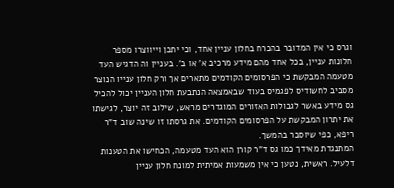וגרס כי אין המדובר בהכרח בחלון עניין אחד, וכי יתכן וייווצרו מספר חלונות עניין, בכל אחד מהם מידע מרכיב א' או ב'. בעניין וה הדגיש העד מטעמה המבקשת כי הפרסומים הקודמים מתארים אך ורק חלון ענייו הנוצר מסביב לחשודיס לפגמיס בעוד שבאמצאה הנתבעת חלון העניין יכול להכיל גס מידע באשר לגבולות האזורים המוגדרים מראש, שילוב זה יוצר, לגישתו את יתרון המבקשת על הפרסומים הקודמים. את גרסתו זו שינה שוב ד"ר ריפא, כפי שיוסבר בהמשך.
המתנגדת מאידך כמו גס ד"ר קורן הוא העד מטעמה, הכחישו את הטענות דלעיל. ראשית, נטען כי אין משמעות אמיתית למונח חלון עניין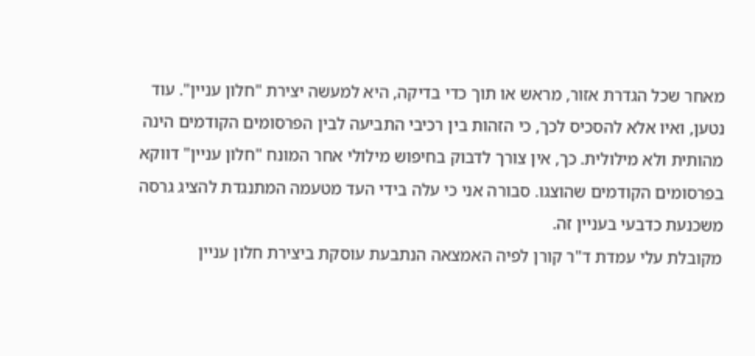מאחר שכל הגדרת אזור, מראש או תוך כדי בדיקה, היא למעשה יצירת "חלון עניין". עוד נטען, ואיו אלא להסכיס לכך, כי הזהות בין רכיבי התביעה לבין הפרסומים הקודמים הינה מהותית ולא מילולית. כך, אין צורך לדבוק בחיפוש מילולי אחר המונח "חלון עניין" דווקא בפרסומים הקודמים שהוצגו. סבורה אני כי עלה בידי העד מטעמה המתנגדת להציג גרסה משכנעת כדבעי בעניין זה.
מקובלת עלי עמדת ד"ר קורן לפיה האמצאה הנתבעת עוסקת ביצירת חלון עניין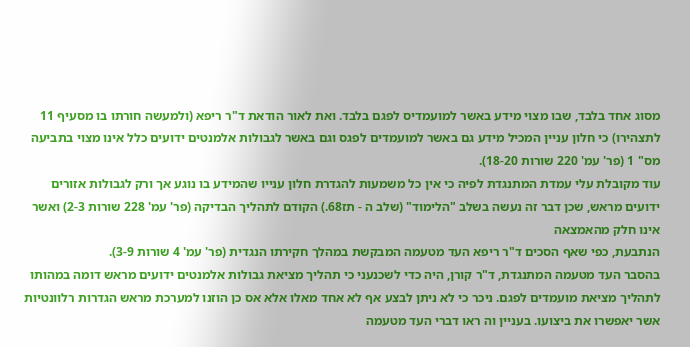מסוג אחד בלבד, שבו מצוי מידע באשר למועמדיס לפגם בלבד. ואת לאור הודאת ד"ר ריפא (ולמעשה חורתו בו מסעיף 11 לתצהירו) כי חלון עניין המכיל מידע גם באשר למועמדים לפגס וגם באשר לגבולות אלמנטים ידועים כלל אינו מצוי בתביעה מס" 1 (פר' עמ' 220 שורות 18-20).
עוד מקובלת עלי עמדת המתנגדת לפיה כי אין כל משמעות להגדרת חלון ענייו שהמידע בו נוגע אך ורק לגבולות אזורים ידועים מראש, שכן דבר זה נעשה בשלב "הלימוד" (שלב ה - תז68.) הקודם לתהליך הבדיקה (פר' עמ' 228 שורות 2-3) ואשר אינו חלק מהאמצאה
הנתבעת, כפי שאף הסכים ד"ר ריפא העד מטעמה המבקשת במהלך חקירתו הנגדית (פר' עמ' 4 שורות 3-9).
בהסבר העד מטעמה המתנגדת, ד"ר קורן, היה כדי לשכנעני כי תהליך מציאת גבולות אלמנטים ידועים מראש דומה במהותו לתהליך מציאת מועמדים לפגם. ניכר כי לא ניתן לבצע אף לא אחד מאלו אלא אס כן הוזנו למערכת מראש הגדרות רלוונטיות אשר יאפשרו את ביצועו. בעניין וה ראו דברי העד מטעמה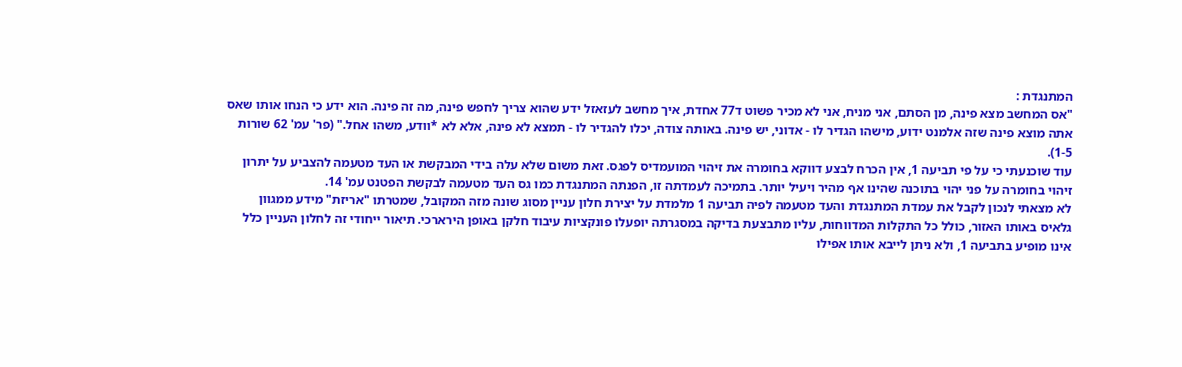המתנגדת :
"אס המחשב מצא פינה, מן הסתם, אני מניח, אני לא מכיר פשוט ד77 אחדת, איך מחשב לעזאזל ידע שהוא צריך לחפש פינה, מה זה פינה. הוא ידע כי הנחו אותו שאס אתה מוצא פינה שזה אלמנט ידוע, מישהו הגדיר לו - אדוני, יש פינה. באותה צודה, יכלו להגדיר לו - תמצא לא פינה, אלא לא *וודע, משהו אחל." (פר' עמ' 62 שורות 1-5).
עוד שוכנעתי כי על פי תביעה 1, אין הכרח לבצע דווקא בחומרה את זיהוי המועמדיס לפגס. זאת משום שלא עלה בידי המבקשת או העד מטעמה להצביע על יתרון זיהוי בחומרה על פני יהוי בתוכנה שהינו אף מהיר ויעיל יותר. בתמיכה לעמדתה זו, הפנתה המתנגדת כמו גס העד מטעמה לבקשת הפטנט עמ' 14.
לא מצאתי לנכון לקבל את עמדת המתנגדת והעד מטעמה לפיה תביעה 1 מלמדת על יצירת חלון עניין מסוג שונה מזה המקובל, שמטרתו "אריזת" מידע ממגוון גלאיס באותו האזור, כולל כל התקלות המדווחות, עליו מתבצעת בדיקה במסגרתה יופעלו פונקציות עיבוד חלקן באופן הירארכי. תיאור ייחודי זה לחלון העניין כלל אינו מופיע בתביעה 1, ולא ניתן לייבא אותו אפילו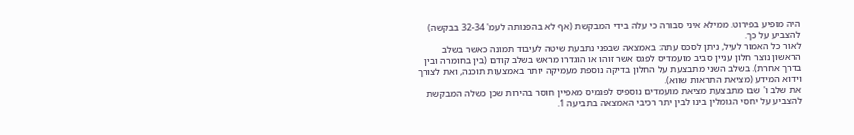היה מופיע בפירוט. ממילא איני סבורה כי עלה בידי המבקשת (אף לא בהפנותה לעמ' 32-34 בבקשה) להצביע על כך.
לאור כל האמור לעיל, ניתן לסכס עתה: באמצאה שבפני נתבעת שיטה לעיבוד תמונה כאשר בשלב הראשון נוצר חלון עניין סביב מועמדיס לפגס אשר זוהו או הוגדרו מראש בשלב קודם (בין בחומרה ובין בדרך אחרת). בשלב השני מתבצעת על החלון בדיקה נוספת מעמיקה יותר באמצעות תוכנה, ואת לצורך וידוא המידע (מציאת התראות שווא).
את שלב ו' שבו מתבצעת מציאת מועמדים נוספיס לפגמיס מאפיין חוסר בהירות שכן כשלה המבקשת להצביע על יחסי הגומלין בינו לבין יתר רכיבי האמצאה בתביעה 1.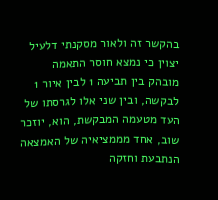בהקשר זה ולאור מסקנתי דלעיל יצוין כי נמצא חוסר התאמה מובהק בין תביעה 1 לבין איור 1 לבקשה, ובין שני אלו לגרסתו של העד מטעמה המבקשת, הוא, יוזכר שוב, אחד מממציאיה של האמצאה הנתבעת וחזקה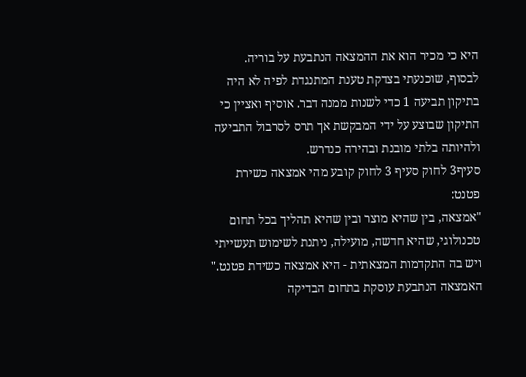היא כי מכיר הוא את ההמצאה הנתבעת על בוריה.
לבסוף, שוכנעתי בצדקת טענת המתנגדת לפיה לא היה בתיקון תביעה 1 כדי לשנות ממנה דבר. אוסיף ואציין כי התיקון שבוצע על ידי המבקשת אך תרס לסרבול התביעה ולהיותה בלתי מובנת ובהירה כנדרש.
סעיף3 לחוק סעיף 3 לחוק קובע מהי אמצאה כשירת פטנט:
"אמצאה, בין שהיא מוצר ובין שהיא תהליך בכל תחום טכנולוגי, שהיא חדשה, מועילה, ניתנת לשימוש תעשייתי ויש בה התקדמות המצאתית - היא אמצאה כשידת פטנט."
האמצאה הנתבעת עוסקת בתחום הבדיקה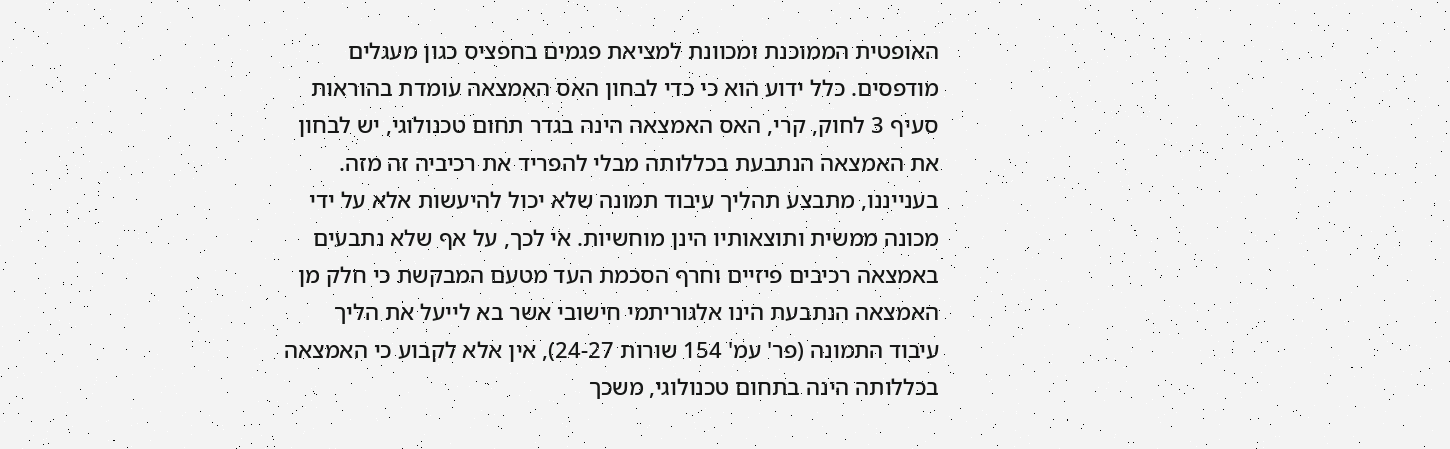האופטית הממוכנת ומכוונת למציאת פגמים בחפציס כגון מעגלים מודפסים. כלל ידוע הוא כי כדי לבחון האס האמצאה עומדת בהוראות סעיף 3 לחוק, קרי, האס האמצאה הינה בגדר תחום טכנולוגי, יש לבחון את האמצאה הנתבעת בכללותה מבלי להפריד את רכיביה זה מזה.
בענייננו, מתבצע תהליך עיבוד תמונה שלא יכול להיעשות אלא על ידי מכונה ממשית ותוצאותיו הינן מוחשיות. אי לכך, על אף שלא נתבעים באמצאה רכיבים פיזיים וחרף הסכמת העד מטעם המבקשת כי חלק מן האמצאה הנתבעת הינו אלגוריתמי חישובי אשר בא לייעל את הליך עיבוד התמונה (פר' עמ' 154 שורות 24-27), אין אלא לקבוע כי האמצאה בכללותה הינה בתחום טכנולוגי, משכך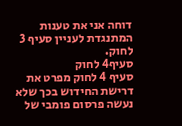דוחה אני את טענות המתנגדת לעניין סעיף 3 לחוק.
סעיף4 לחוק
סעיף 4 לחוק מפרט את דרישת החידוש בכך שלא נעשה פרסום פומבי של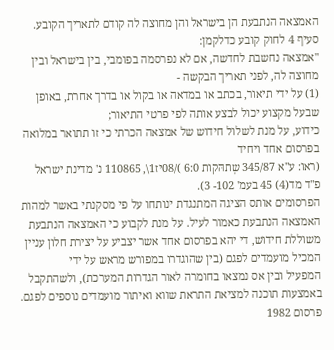האמצאה הנתבעת הן בישראל והן מחוצה לה קודם לתאריך הקובע. סעיף 4 לחוק קובע כדלקמן:
"אמצאה נחשבת לחדשה, אם לא נפרסמה בפומבי, בין בישראל ובין מחוצה לה, לפני תאריך הבקשה -
(1) על ידי תיאור, בכתב או במדאה או בקול או בדרך אחרת, באופן שבעל מקצוע יכול לבצע אותה לפי פרטי התיאור;
כידוע, על מנת לשלול חידוש של אמצאה הכרתי כי זו תתואר במלואה בפרסום אחד ויחיד
(ראו: ע"א 345/87 שְתהּקות 6:0 )/08יז1\, 110865 נ' מדינת ישראל פ"ד מד(4) 45 בעמ' 102- 3).
הפרסומים אותס הציגה המתנגדת ינותחו על פי מסקנתי באשר למהות האמצאה הנתבעת כאמור לעיל. על מנת לקבוע כי האמצאה הנתבעת משוללת חידוש, די יהא בפרסום אחד אשר יצביע על יצירת חלון עניין המכיל מועמדים לפגם (בין שהוגדרו במפורש מראש על ידי
המפעיל ובין אס נמצאו בחומרה לאור הגדרות המערכת), ולשהתקבל באמצעות תוכנה למציאת התראת שווא ואיתור מועמדים נוספים לפגם.
פרסום 1982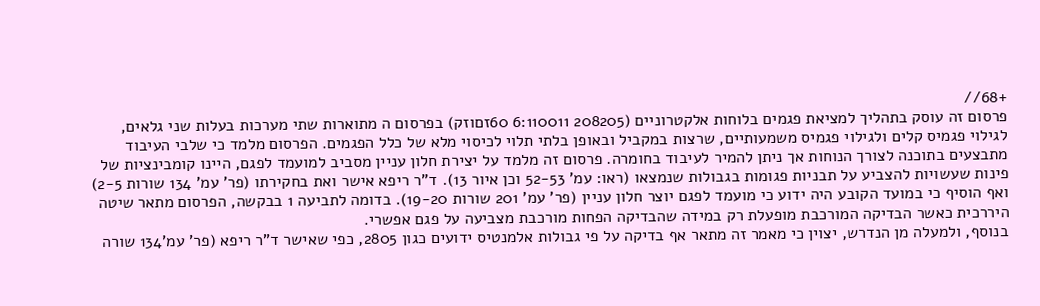+68//
פרסום זה עוסק בתהליך למציאת פגמים בלוחות אלקטרוניים (208205 6:110011 60זםוזק) בפרסום ה מתוארות שתי מערכות בעלות שני גלאים, לגילוי פגמיס קלים ולגילוי פגמיס משמעותיים, שרצות במקביל ובאופן בלתי תלוי לכיסוי מלא של כלל הפגמים. הפרסום מלמד כי שלבי העיבוד מתבצעים בתוכנה לצורך הנוחות אך ניתן להמיר לעיבוד בחומרה. פרסום זה מלמד על יצירת חלון עניין מסביב למועמד לפגם, היינו קומבינציות של פינות שעשויות להצביע על תבניות פגומות בגבולות שנמצאו (ראו: עמ' 52-53 וכן איור 13). ד"ר ריפא אישר ואת בחקירתו (פר' עמ' 134 שורות 2-5) ואף הוסיף כי במועד הקובע היה ידוע כי מועמד לפגם יוצר חלון עניין (פר' עמ' 201 שורות 19-20). בדומה לתביעה 1 בבקשה, הפרסום מתאר שיטה היררכית כאשר הבדיקה המורכבת מופעלת רק במידה שהבדיקה הפחות מורכבת מצביעה על פגם אפשרי.
בנוסף, ולמעלה מן הנדרש, יצוין כי מאמר זה מתאר אף בדיקה על פי גבולות אלמנטיס ידועים כגון 2805, כפי שאישר ד"ר ריפא (פר' עמ'134 שורה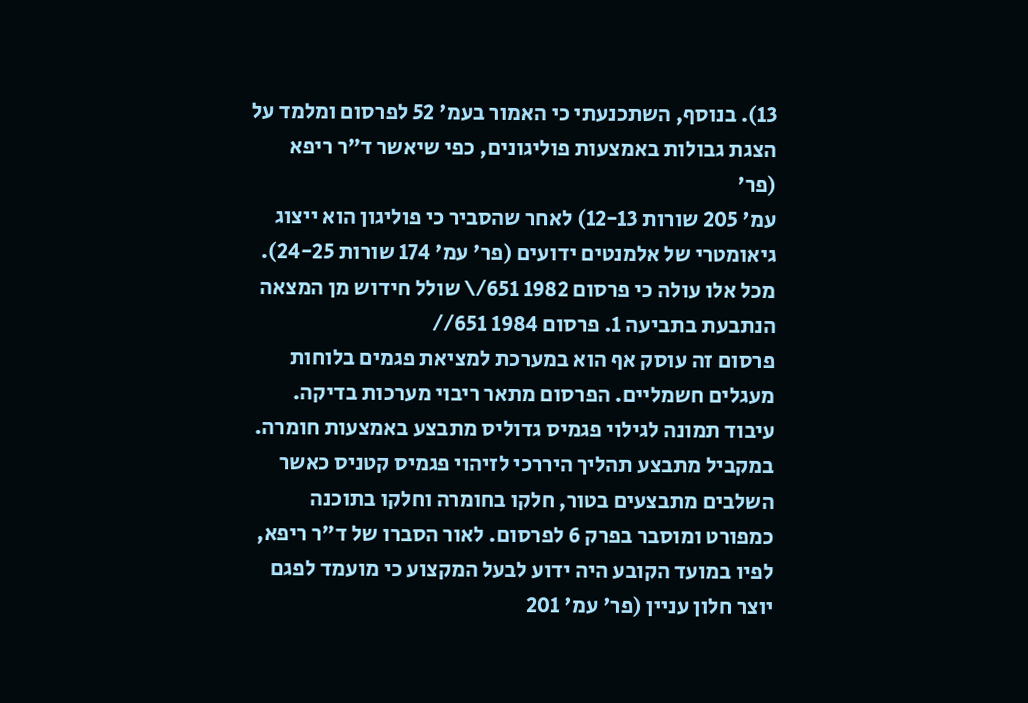13). בנוסף, השתכנעתי כי האמור בעמ' 52 לפרסום ומלמד על הצגת גבולות באמצעות פוליגונים, כפי שיאשר ד"ר ריפא (פר'
עמ' 205 שורות 12-13) לאחר שהסביר כי פוליגון הוא ייצוג גיאומטרי של אלמנטים ידועים (פר' עמ' 174 שורות 24-25).
מכל אלו עולה כי פרסום 1982 651/\ שולל חידוש מן המצאה הנתבעת בתביעה 1. פרסום 1984 651//
פרסום זה עוסק אף הוא במערכת למציאת פגמים בלוחות מעגלים חשמליים. הפרסום מתאר ריבוי מערכות בדיקה. עיבוד תמונה לגילוי פגמיס גדוליס מתבצע באמצעות חומרה. במקביל מתבצע תהליך היררכי לזיהוי פגמיס קטניס כאשר השלבים מתבצעים בטור, חלקו בחומרה וחלקו בתוכנה כמפורט ומוסבר בפרק 6 לפרסום. לאור הסברו של ד"ר ריפא, לפיו במועד הקובע היה ידוע לבעל המקצוע כי מועמד לפגם יוצר חלון עניין (פר' עמ' 201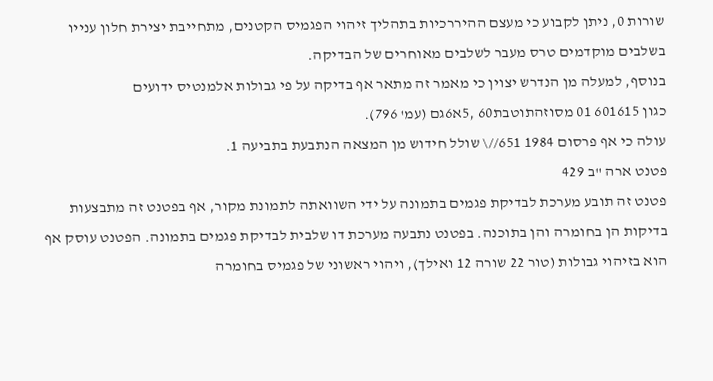שורות 0, ניתן לקבוע כי מעצם ההיררכיות בתהליך זיהוי הפגמיס הקטנים, מתחייבת יצירת חלון ענייו בשלבים מוקדמים טרס מעבר לשלבים מאוחרים של הבדיקה.
בנוסף, למעלה מן הנדרש יצוין כי מאמר זה מתאר אף בדיקה על פי גבולות אלמנטיס ידועים
כגון 601615 01 מסוזהתוטבת60 ,5א6גם (עמ' 796).
עולה כי אף פרסום 1984 651//\ שולל חידוש מן המצאה הנתבעת בתביעה 1.
פטנט ארה "ב 429
פטנט זה תובע מערכת לבדיקת פגמים בתמונה על ידי השוואתה לתמונת מקור, אף בפטנט זה מתבצעות בדיקות הן בחומרה והן בתוכנה. בפטנט נתבעה מערכת דו שלבית לבדיקת פגמים בתמונה. הפטנט עוסק אף הוא בזיהוי גבולות (טור 22 שורה 12 ואילך), ויהוי ראשוני של פגמיס בחומרה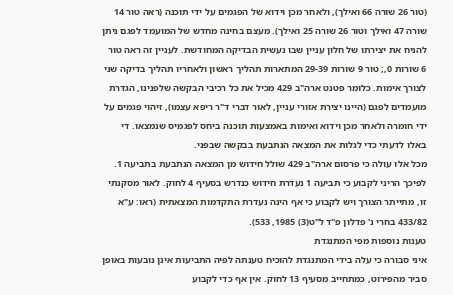(טור 26 שורה 66 ואילך), ולאחר מכן וידוא של הפגמים על ידי תוכנה (ראה טור 14 שורה 47 ואילך וטור 26 שורה 25 ואילך). מעצם בחינה מחדש של המועמד לפגם ניתן להניח את יצירתו של חלון עניין שבו נעשית הבדיקה המחודשת. לעניין זה ראה טור 6 שורות 0,; טור 9 שורות 29-39 המתארות תהליך ראשון ולאחריו תהליך בדיקה שני לצורך אימות. כלומר פטנט ארה"ב 429 מכיל את כל רכיבי הבקשה שלפנינו, הגדרת מועמדים לפגם (היינו יצירת אזורי עניין, לאור דברי ד"ר ריפא עצמו), זיהוי פגמים על ידי חומרה ולאחר מכן וידוא ואימות באמצעות תוכנה ביחס לפגמיס שנמצאו. די באלו לדעתי כדי לגלות את המצאה הנתבעת בבקשה שבפני.
מכל אלו עולה כי פרסום ארה"ב 429 שולל חידוש מן המצאה הנתבעת בתביעה 1.
לפיכך הריני לקבוע כי תביעה 1 נעדרת חידוש כנדרש בסעיף 4 לחוק. לאור מסקנתי זו, מתייתר הצורך ויש לקבוע כי אף הינה נעדרת התקדמות המצאתית (ראו: ע"א 433/82 בחרי נ' פדלון פ"ד ל"ט(3) 1985, 533).
טענות נוספות מפי המתנגדת
איני סבורה כי עלה בידי המתנגדת להוכיח טענתה לפיה התביעות אינן נובעות באופן סביר מהפירוט, כמתחייב מסעיף 13 לחוק. אין אף כדי לקבוע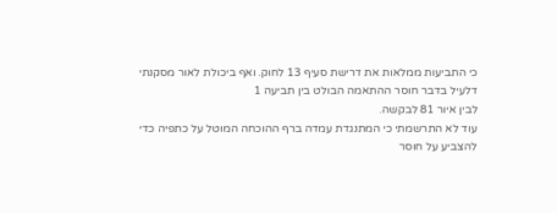כי התביעות ממלאות את דרישת סעיף 13 לחוק. ואף ביכולת לאור מסקנתי דלעיל בדבר חוסר ההתאמה הבולט בין תביעה 1
לבין איור 81 לבקשה.
עוד לא התרשמתי כי המתנגדת עמדה ברף ההוכחה המוטל על כתפיה כדי להצביע על חוסר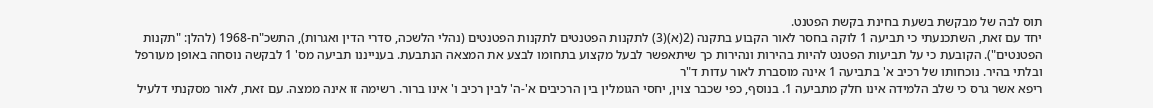תוס לבה של מבקשת בשעת בחינת בקשת הפטנט.
יחד עם זאת, השתכנעתי כי תביעה 1 לוקה בחסר לאור הקבוע בתקנה (2(א)(3) לתקנות הפטנטים לתקנות הפטנטים (נהלי הלשכה, סדרי הדין ואגרות), התשכ"ח-1968 (להלן: "תקנות הפטנטים"). הקובעת כי על תביעות הפטנט להיות בהירות ונהירות כך שיתאפשר לבעל מקצוע בתחומו לבצע את המצאה הנתבעת. בענייננו תביעה מס' 1 לבקשה נוסחה באופן מעורפל ובלתי בהיר. נוכחותו של רכיב א' בתביעה 1 אינה מוסברת לאור עדות ד"ר
ריפא אשר גרס כי שלב הלמידה אינו חלק מתביעה 1. בנוסף, כפי שכבר צוין, יחסי הגומלין בין הרכיבים א'-ה' לבין רכיב ו' אינו ברור. רשימה זו אינה ממצה. עם זאת, לאור מסקנתי דלעיל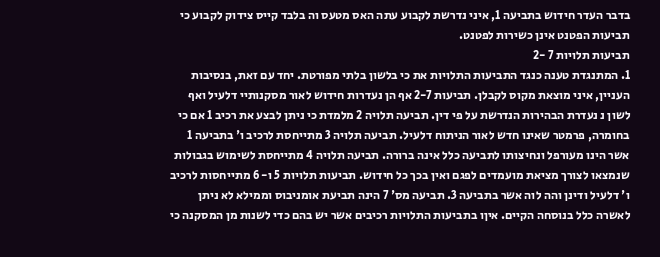בדבר העדר חידוש בתביעה 1, איני נדרשת לקבוע עתה האס מטעס וה בלבד קייס צידוק לקבוע כי תביעות הפטנט אינן כשירות לפטנט.
תביעות תלויות 7 -2
1. המתנגדת טענה כנגד התביעות התלויות את כי בלשון בלתי מפורטת. יחד עם זאת, בנסיבות העניין, איני מוצאת מקוס לקבלן. תביעות 2-7 אף הן נעדרות חידוש לאור מסקנותיי דלעיל ואף לשון נ נעדרת הבהירות הנדרשת על פי דין. תביעה תלויה 2 מלמדת כי ניתן לבצע את רכיב 1 אם כי בחומרה, פרמטר שאינו חדש לאור הניתוח דלעיל. תביעה תלויה 3 מתייחסת לרכיב ו' בתביעה 1 אשר הינו מעורפל ונחיצותו לתביעה כלל אינה ברורה. תביעה תלויה 4 מתייחסת לשימוש בגבולות שנמצאו לצורך מציאת מועמדים לפגם ואין בכך כל חידוש. תביעות תלויות 5 ו- 6 מתייחסות לרכיב ו' דלעיל ודינן והה לוה אשר בתביעה 3. תביעה מס' 7 הינה תביעת אומניבוס וממילא לא ניתן לאשרה כלל בנוסחה הקיים. איןו בתביעות התלויות רכיבים אשר יש בהם כדי לשנות מן המסקנה כי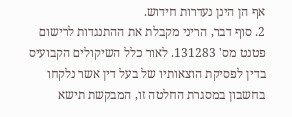אף הן הינן נעדרות חידוש.
2. סוף דבר, הריני מקבלת את ההתנגדות לרישום פטנט מס' 131283. לאור כלל השיקולים הקבועיס בדין לפסיקת הוצאותיו של בעל דין אשר נלקחו בחשבון במסגרת החלטה זו, המבקשת תישא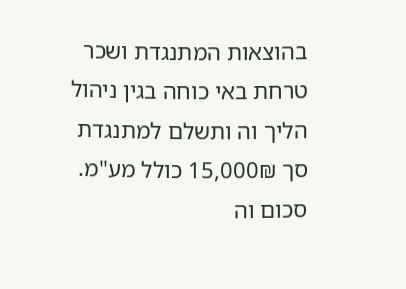בהוצאות המתנגדת ושכר טרחת באי כוחה בגין ניהול הליך וה ותשלם למתנגדת סך 15,000₪ כולל מע"מ. סכום וה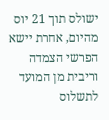ישולס תוך 21 יוס מהיום, אחרת יישא הפרשי הצמדה וריבית מן המועד לתשלוס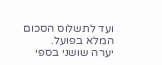ועד לתשלוס הסכום המלא בפועל.
יערה שושני בספי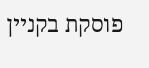פוסקת בקניין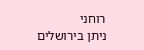רוחני
ניתן בירושלים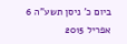ביום כ' ניסן תשע"ה 6 אפריל 2015